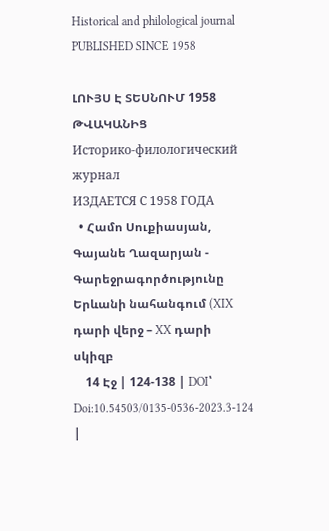Historical and philological journal
PUBLISHED SINCE 1958

ԼՈՒՅՍ Է ՏԵՍՆՈՒՄ 1958 ԹՎԱԿԱՆԻՑ
Историко-филологический журнал
ИЗДАЕТСЯ С 1958 ГОДА
  • Համո Սուքիասյան, Գայանե Ղազարյան - Գարեջրագործությունը Երևանի նահանգում (XIX դարի վերջ – XX դարի սկիզբ
    14 Էջ | 124-138 | DOI՝ Doi:10.54503/0135-0536-2023.3-124 |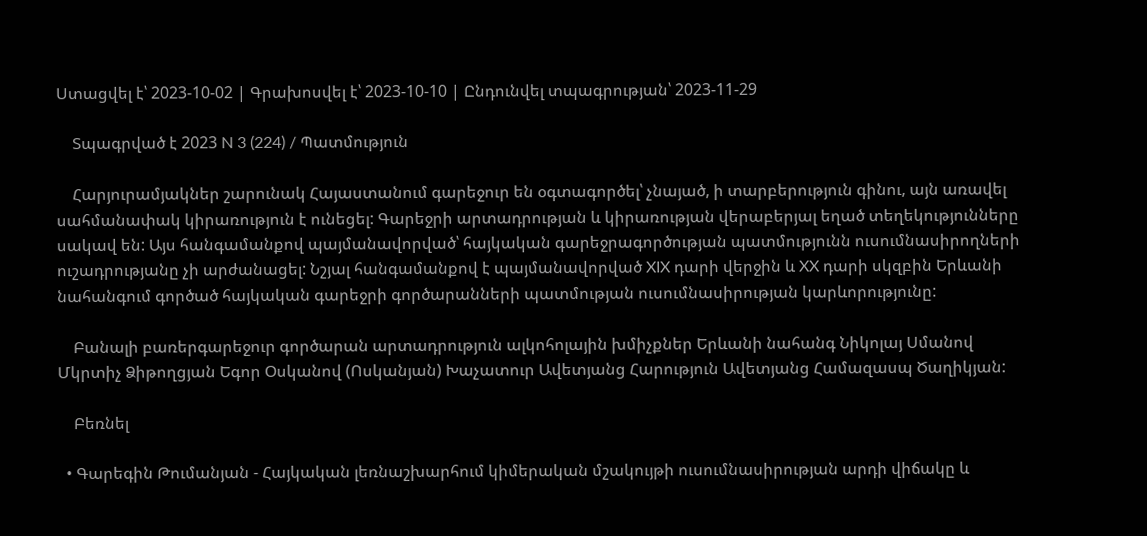Ստացվել է՝ 2023-10-02 | Գրախոսվել է՝ 2023-10-10 | Ընդունվել տպագրության՝ 2023-11-29

    Տպագրված է 2023 N 3 (224) / Պատմություն

    Հարյուրամյակներ շարունակ Հայաստանում գարեջուր են օգտագործել՝ չնայած, ի տարբերություն գինու, այն առավել սահմանափակ կիրառություն է ունեցել: Գարեջրի արտադրության և կիրառության վերաբերյալ եղած տեղեկությունները սակավ են: Այս հանգամանքով պայմանավորված՝ հայկական գարեջրագործության պատմությունն ուսումնասիրողների ուշադրությանը չի արժանացել: Նշյալ հանգամանքով է պայմանավորված XIX դարի վերջին և XX դարի սկզբին Երևանի նահանգում գործած հայկական գարեջրի գործարանների պատմության ուսումնասիրության կարևորությունը:

    Բանալի բառերգարեջուր գործարան արտադրություն ալկոհոլային խմիչքներ Երևանի նահանգ Նիկոլայ Սմանով Մկրտիչ Ձիթողցյան Եգոր Օսկանով (Ոսկանյան) Խաչատուր Ավետյանց Հարություն Ավետյանց Համազասպ Ծաղիկյան:

    Բեռնել

  • Գարեգին Թումանյան - Հայկական լեռնաշխարհում կիմերական մշակույթի ուսումնասիրության արդի վիճակը և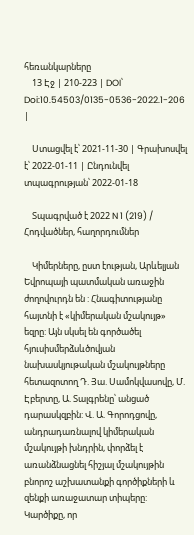հեռանկարները
    13 Էջ | 210-223 | DOI՝ Doi:10.54503/0135-0536-2022.1-206 |

    Ստացվել է՝ 2021-11-30 | Գրախոսվել է՝ 2022-01-11 | Ընդունվել տպագրության՝ 2022-01-18

    Տպագրված է 2022 N 1 (219) / Հոդվածներ, հաղորդումներ

    Կիմերները, ըստ էության, Արևելյան Եվրոպայի պատմական առաջին ժողովուրդն են : Հնագիտությանը հայտնի է «կիմերական մշակույթ» եզրը: Այն սկսել են գործածել հյուսիսմերձսևծովյան նախասկյութական մշակույթները հետազոտող Դ. Յա. Սամոկվասովը, Մ. Էբերտը, Ա. Տալգրենը՝ անցած դարասկզբին: Վ. Ա. Գորոդցովը, անդրադառնալով կիմերական մշակույթի խնդրին, փորձել է առանձնացնել հիշյալ մշակույթին բնորոշ աշխատանքի գործիքների և զենքի առաջատար տիպերը: Կարծիքը, որ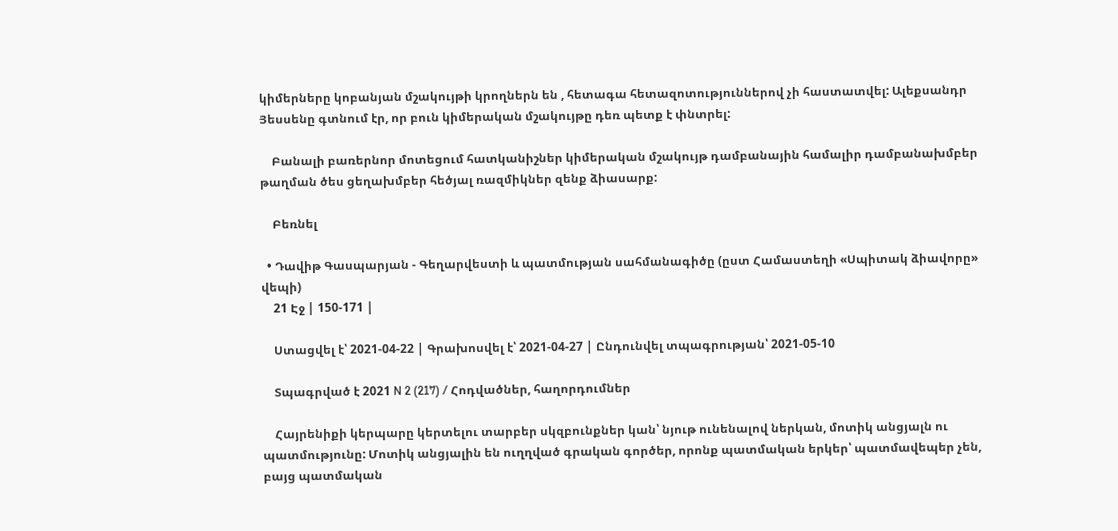կիմերները կոբանյան մշակույթի կրողներն են , հետագա հետազոտություններով չի հաստատվել: Ալեքսանդր Յեսսենը գտնում էր, որ բուն կիմերական մշակույթը դեռ պետք է փնտրել:

    Բանալի բառերնոր մոտեցում հատկանիշներ կիմերական մշակույթ դամբանային համալիր դամբանախմբեր թաղման ծես ցեղախմբեր հեծյալ ռազմիկներ զենք ձիասարք:

    Բեռնել

  • Դավիթ Գասպարյան - Գեղարվեստի և պատմության սահմանագիծը (ըստ Համաստեղի «Սպիտակ ձիավորը» վեպի)
    21 Էջ | 150-171 |

    Ստացվել է՝ 2021-04-22 | Գրախոսվել է՝ 2021-04-27 | Ընդունվել տպագրության՝ 2021-05-10

    Տպագրված է 2021 N 2 (217) / Հոդվածներ, հաղորդումներ

    Հայրենիքի կերպարը կերտելու տարբեր սկզբունքներ կան՝ նյութ ունենալով ներկան, մոտիկ անցյալն ու պատմությունը: Մոտիկ անցյալին են ուղղված գրական գործեր, որոնք պատմական երկեր՝ պատմավեպեր չեն, բայց պատմական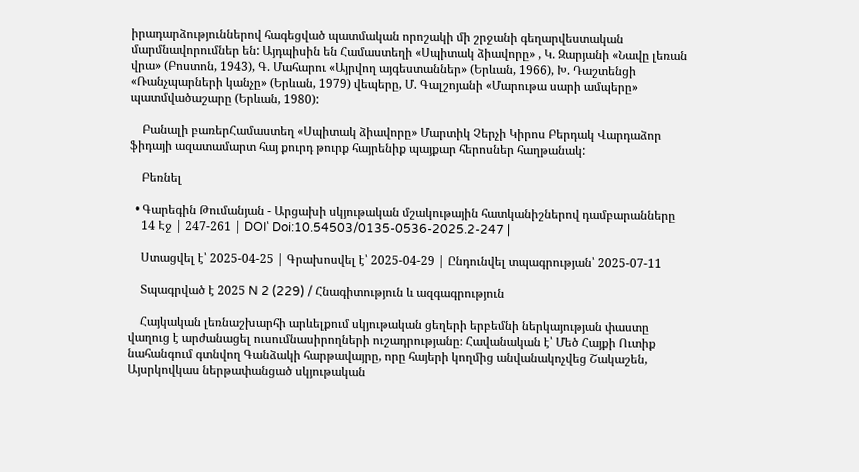իրադարձություններով հագեցված պատմական որոշակի մի շրջանի գեղարվեստական մարմնավորումներ են: Այդպիսին են Համաստեղի «Սպիտակ ձիավորը» , Կ. Զարյանի «Նավը լեռան վրա» (Բոստոն, 1943), Գ. Մահարու «Այրվող այգեստաններ» (Երևան, 1966), Խ. Դաշտենցի «Ռանչպարների կանչը» (Երևան, 1979) վեպերը, Մ. Գալշոյանի «Մարութա սարի ամպերը» պատմվածաշարը (Երևան, 1980):

    Բանալի բառերՀամաստեղ «Սպիտակ ձիավորը» Մարտիկ Չերչի Կիրոս Բերդակ Վարդաձոր ֆիդայի ազատամարտ հայ քուրդ թուրք հայրենիք պայքար հերոսներ հաղթանակ:

    Բեռնել

  • Գարեգին Թումանյան - Արցախի սկյութական մշակութային հատկանիշներով դամբարանները
    14 Էջ | 247-261 | DOI՝ Doi:10.54503/0135-0536-2025.2-247 |

    Ստացվել է՝ 2025-04-25 | Գրախոսվել է՝ 2025-04-29 | Ընդունվել տպագրության՝ 2025-07-11

    Տպագրված է 2025 N 2 (229) / Հնագիտություն և ազգագրություն

    Հայկական լեռնաշխարհի արևելքում սկյութական ցեղերի երբեմնի ներկայության փաստը վաղուց է արժանացել ուսումնասիրողների ուշադրությանը։ Հավանական է՝ Մեծ Հայքի Ուտիք նահանգում գտնվող Գանձակի հարթավայրը, որը հայերի կողմից անվանակոչվեց Շակաշեն, Այսրկովկաս ներթափանցած սկյութական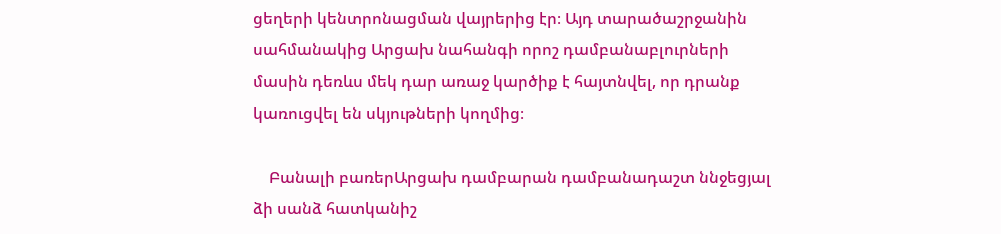ցեղերի կենտրոնացման վայրերից էր։ Այդ տարածաշրջանին սահմանակից Արցախ նահանգի որոշ դամբանաբլուրների մասին դեռևս մեկ դար առաջ կարծիք է հայտնվել, որ դրանք կառուցվել են սկյութների կողմից։

    Բանալի բառերԱրցախ դամբարան դամբանադաշտ ննջեցյալ ձի սանձ հատկանիշ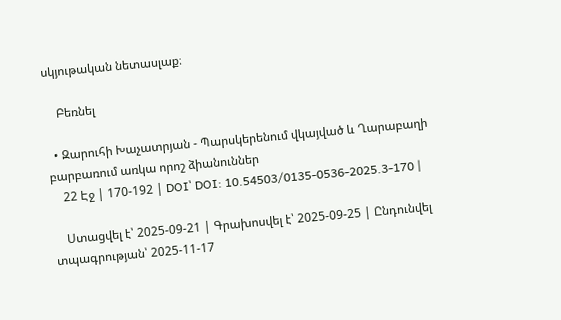սկյութական նետասլաք։

    Բեռնել

  • Զարուհի Խաչատրյան - Պարսկերենում վկայված և Ղարաբաղի բարբառում առկա որոշ ձիանուններ
    22 Էջ | 170-192 | DOI՝ DOI: 10.54503/0135-0536-2025.3-170 |

    Ստացվել է՝ 2025-09-21 | Գրախոսվել է՝ 2025-09-25 | Ընդունվել տպագրության՝ 2025-11-17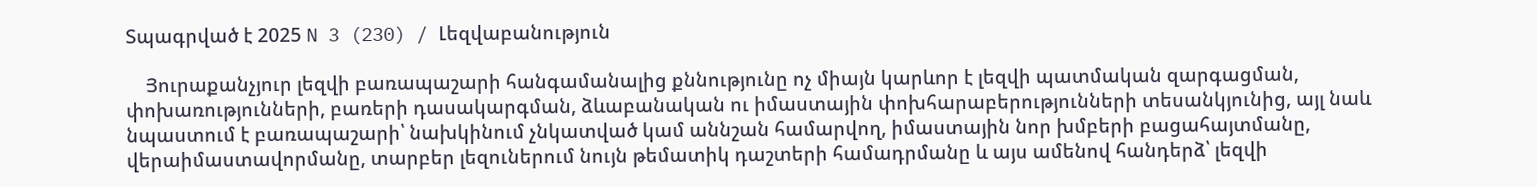Տպագրված է 2025 N 3 (230) / Լեզվաբանություն

    Յուրաքանչյուր լեզվի բառապաշարի հանգամանալից քննությունը ոչ միայն կարևոր է լեզվի պատմական զարգացման, փոխառությունների, բառերի դասակարգման, ձևաբանական ու իմաստային փոխհարաբերությունների տեսանկյունից, այլ նաև նպաստում է բառապաշարի՝ նախկինում չնկատված կամ աննշան համարվող, իմաստային նոր խմբերի բացահայտմանը, վերաիմաստավորմանը, տարբեր լեզուներում նույն թեմատիկ դաշտերի համադրմանը և այս ամենով հանդերձ՝ լեզվի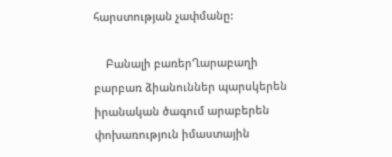հարստության չափմանը:

    Բանալի բառերՂարաբաղի բարբառ ձիանուններ պարսկերեն իրանական ծագում արաբերեն փոխառություն իմաստային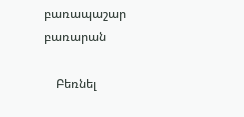բառապաշար բառարան

    Բեռնել